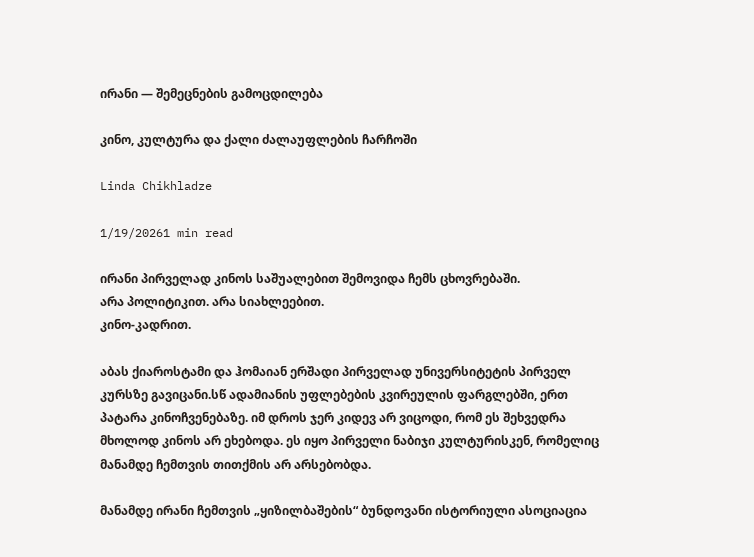ირანი — შემეცნების გამოცდილება

კინო, კულტურა და ქალი ძალაუფლების ჩარჩოში

Linda Chikhladze

1/19/20261 min read

ირანი პირველად კინოს საშუალებით შემოვიდა ჩემს ცხოვრებაში.
არა პოლიტიკით. არა სიახლეებით.
კინო-კადრით.

აბას ქიაროსტამი და ჰომაიან ერშადი პირველად უნივერსიტეტის პირველ კურსზე გავიცანი.სწ ადამიანის უფლებების კვირეულის ფარგლებში, ერთ პატარა კინოჩვენებაზე. იმ დროს ჯერ კიდევ არ ვიცოდი, რომ ეს შეხვედრა მხოლოდ კინოს არ ეხებოდა. ეს იყო პირველი ნაბიჯი კულტურისკენ, რომელიც მანამდე ჩემთვის თითქმის არ არსებობდა.

მანამდე ირანი ჩემთვის „ყიზილბაშების“ ბუნდოვანი ისტორიული ასოციაცია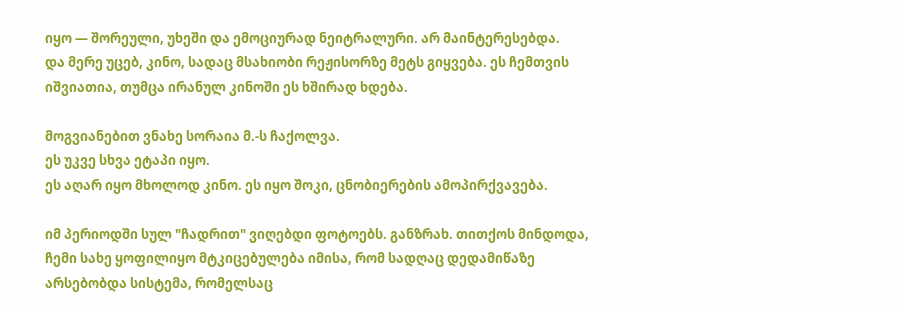იყო — შორეული, უხეში და ემოციურად ნეიტრალური. არ მაინტერესებდა.
და მერე უცებ, კინო, სადაც მსახიობი რეჟისორზე მეტს გიყვება. ეს ჩემთვის იშვიათია, თუმცა ირანულ კინოში ეს ხშირად ხდება.

მოგვიანებით ვნახე სორაია მ.-ს ჩაქოლვა.
ეს უკვე სხვა ეტაპი იყო.
ეს აღარ იყო მხოლოდ კინო. ეს იყო შოკი, ცნობიერების ამოპირქვავება.

იმ პერიოდში სულ "ჩადრით" ვიღებდი ფოტოებს. განზრახ. თითქოს მინდოდა, ჩემი სახე ყოფილიყო მტკიცებულება იმისა, რომ სადღაც დედამიწაზე არსებობდა სისტემა, რომელსაც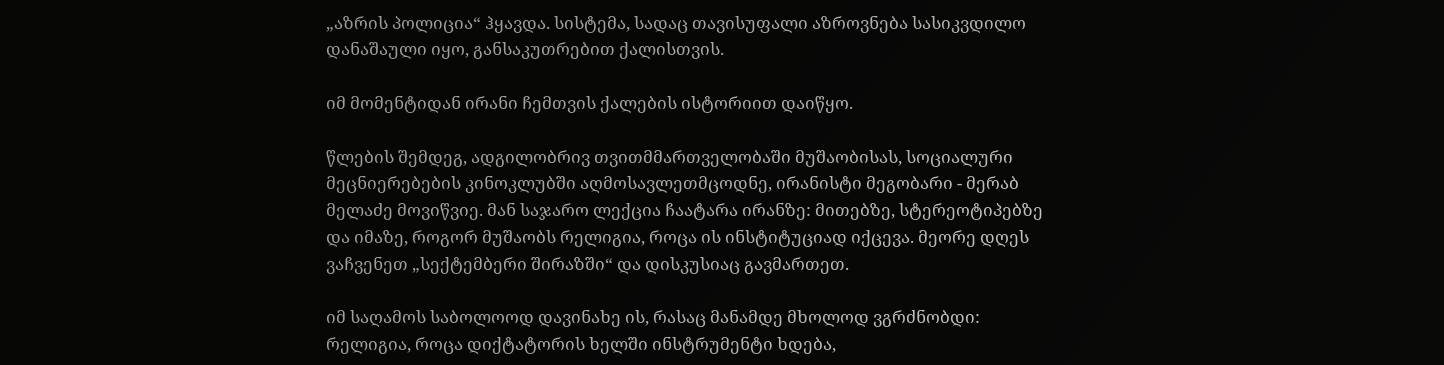„აზრის პოლიცია“ ჰყავდა. სისტემა, სადაც თავისუფალი აზროვნება სასიკვდილო დანაშაული იყო, განსაკუთრებით ქალისთვის.

იმ მომენტიდან ირანი ჩემთვის ქალების ისტორიით დაიწყო.

წლების შემდეგ, ადგილობრივ თვითმმართველობაში მუშაობისას, სოციალური მეცნიერებების კინოკლუბში აღმოსავლეთმცოდნე, ირანისტი მეგობარი - მერაბ მელაძე მოვიწვიე. მან საჯარო ლექცია ჩაატარა ირანზე: მითებზე, სტერეოტიპებზე და იმაზე, როგორ მუშაობს რელიგია, როცა ის ინსტიტუციად იქცევა. მეორე დღეს ვაჩვენეთ „სექტემბერი შირაზში“ და დისკუსიაც გავმართეთ.

იმ საღამოს საბოლოოდ დავინახე ის, რასაც მანამდე მხოლოდ ვგრძნობდი:
რელიგია, როცა დიქტატორის ხელში ინსტრუმენტი ხდება,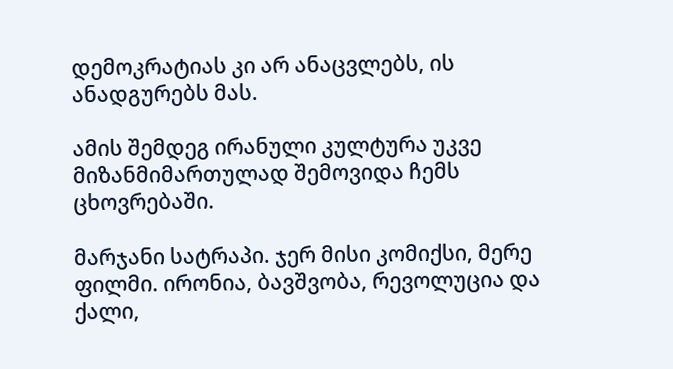დემოკრატიას კი არ ანაცვლებს, ის ანადგურებს მას.

ამის შემდეგ ირანული კულტურა უკვე მიზანმიმართულად შემოვიდა ჩემს ცხოვრებაში.

მარჯანი სატრაპი. ჯერ მისი კომიქსი, მერე ფილმი. ირონია, ბავშვობა, რევოლუცია და ქალი,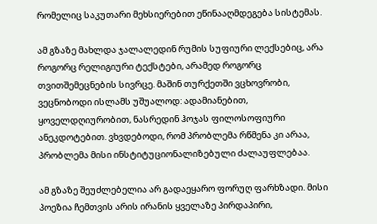რომელიც საკუთარი მეხსიერებით ეწინააღმდეგება სისტემას.

ამ გზაზე მახლდა ჯალალედინ რუმის სუფიური ლექსებიც, არა როგორც რელიგიური ტექსტები, არამედ როგორც თვითშემეცნების სივრცე. მაშინ თურქეთში ვცხოვრობი, ვეცნობოდი ისლამს უშუალოდ: ადამიანებით, ყოველდღიურობით, ნასრედინ ჰოჯას ფილოსოფიური ანეკდოტებით. ვხვდებოდი, რომ პრობლემა რწმენა კი არაა, პრობლემა მისი ინსტიტუციონალიზებული ძალაუფლებაა.

ამ გზაზე შეუძლებელია არ გადაეყარო ფორუღ ფარხზადი. მისი პოეზია ჩემთვის არის ირანის ყველაზე პირდაპირი,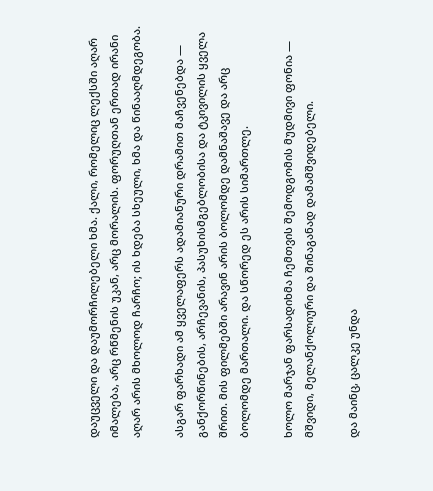დაუცველი და დაუმორჩილებელი ხმა. ქალი, რომელიც ლექსში აღარ იმალება, არც რწმენის უკან, არც მორალის. ფორუღთან ერთად ირანი აღარ არის მხოლოდ ჩარჩო; ის ხდება სხეული, ხმა და წინააღმდეგობა.

ასგარ ფარხადი ამ ყველაფერს ადამიანური დრამით მაჩვენებდა — განქორწინების, არჩევანის, პასუხისმგებლობისა და ტკივილის ყველა შრით. მის ფილმებში არავინ არის ბოლომდე დამნაშავე და არც ბოლომდე მართალი. და სწორედ ეს არის სიმართლე.

ხოლო მარჯან ფარსადიხმა ჩემთვის შემოდგომის მუდმივი ფონია — მშვიდი, მელანქოლიური და შინაგანად დამამშვიდებელი.

და მაინც, ცალკე უნდა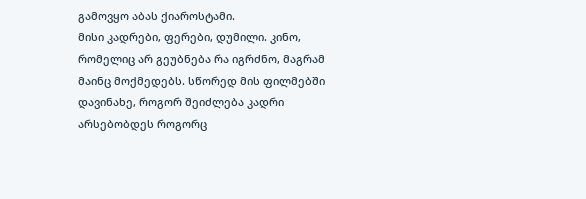გამოვყო აბას ქიაროსტამი.
მისი კადრები, ფერები, დუმილი. კინო, რომელიც არ გეუბნება რა იგრძნო, მაგრამ მაინც მოქმედებს. სწორედ მის ფილმებში დავინახე, როგორ შეიძლება კადრი არსებობდეს როგორც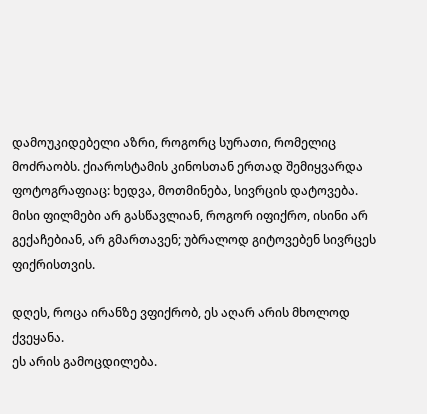დამოუკიდებელი აზრი, როგორც სურათი, რომელიც მოძრაობს. ქიაროსტამის კინოსთან ერთად შემიყვარდა ფოტოგრაფიაც: ხედვა, მოთმინება, სივრცის დატოვება. მისი ფილმები არ გასწავლიან, როგორ იფიქრო, ისინი არ გექაჩებიან, არ გმართავენ; უბრალოდ გიტოვებენ სივრცეს ფიქრისთვის.

დღეს, როცა ირანზე ვფიქრობ, ეს აღარ არის მხოლოდ ქვეყანა.
ეს არის გამოცდილება.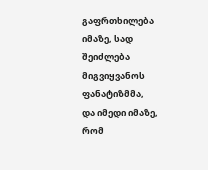გაფრთხილება იმაზე, სად შეიძლება მიგვიყვანოს ფანატიზმმა,
და იმედი იმაზე, რომ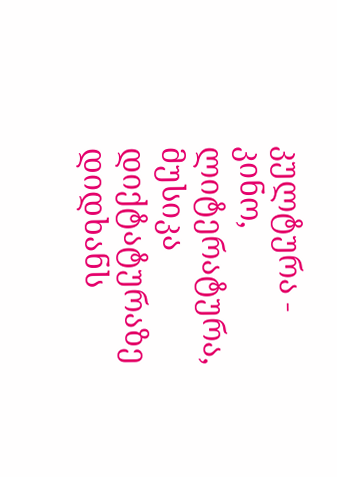კულტურა - კინო, ლიტერატურა, მუსიკა დიქტატურაზე დიდხანს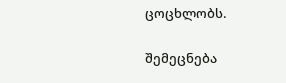ცოცხლობს.

შემეცნება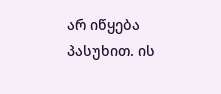არ იწყება პასუხით. ის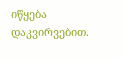იწყება დაკვირვებით.